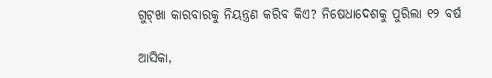ଗୁଟ୍‍ଖା କାରବାରକୁ ନିୟନ୍ତ୍ରଣ କରିବ କିଏ? ନିଷେଧାଦେଶକୁ ପୁରିଲା ୧୨ ବର୍ଷ

ଆସିକା,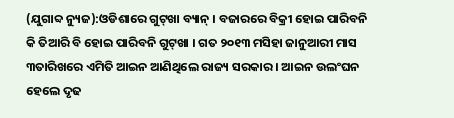(ଯୁଗାବ୍ଦ ନ୍ୟୁଜ):ଓଡିଶାରେ ଗୁଟ୍‌ଖା ବ୍ୟାନ୍ । ବଜାରରେ ବିକ୍ରୀ ହୋଇ ପାରିବନି କି ତିଆରି ବି ହୋଇ ପାରିବନି ଗୁଟ୍‌ଖା । ଗତ ୨୦୧୩ ମସିହା ଜାନୁଆରୀ ମାସ ୩ତାରିଖରେ ଏମିତି ଆଇନ ଆଣିଥିଲେ ରାଜ୍ୟ ସରକାର । ଆଇନ ଉଲଂଘନ ହେଲେ ଦୃଢ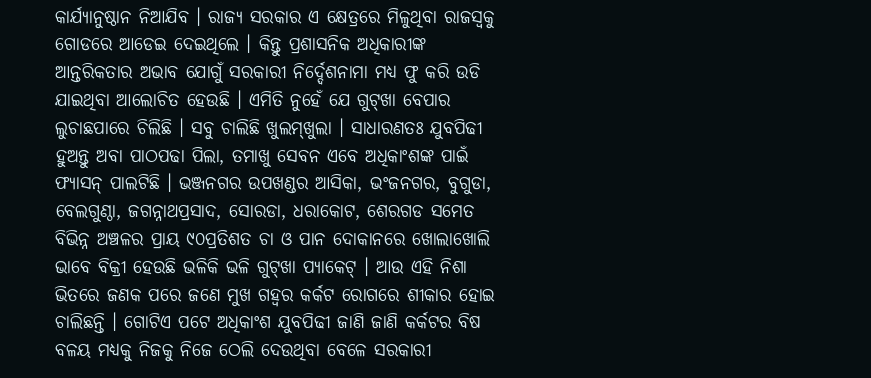କାର୍ଯ୍ୟାନୁଷ୍ଠାନ ନିଆଯିବ । ରାଜ୍ୟ ସରକାର ଏ କ୍ଷେତ୍ରରେ ମିଳୁଥିବା ରାଜସ୍ୱକୁ ଗୋଡରେ ଆଡେଇ ଦେଇଥିଲେ । କିନ୍ତୁ ପ୍ରଶାସନିକ ଅଧିକାରୀଙ୍କ ଆନ୍ତରିକତାର ଅଭାବ ଯୋଗୁଁ ସରକାରୀ ନିର୍ଦ୍ଦେଶନାମା ମଧ୍ୟ ଫୁ କରି ଉଡି ଯାଇଥିବା ଆଲୋଚିତ ହେଉଛି । ଏମିତି ନୁହେଁ ଯେ ଗୁଟ୍‌ଖା ବେପାର ଲୁଚାଛପାରେ ଚିଲିଛି । ସବୁ ଚାଲିଛି ଖୁଲମ୍‌ଖୁଲା । ସାଧାରଣତଃ ଯୁବପିଢୀ ହୁଅନ୍ତୁ ଅବା ପାଠପଢା ପିଲା, ତମାଖୁ ସେବନ ଏବେ ଅଧିକାଂଶଙ୍କ ପାଇଁ ଫ୍ୟାସନ୍ ପାଲଟିଛି । ଭଞ୍ଜନଗର ଉପଖଣ୍ଡର ଆସିକା, ଭଂଜନଗର, ବୁଗୁଡା, ବେଲଗୁଣ୍ଠା, ଜଗନ୍ନାଥପ୍ରସାଦ, ସୋରଡା, ଧରାକୋଟ, ଶେରଗଡ ସମେତ ବିଭିନ୍ନ ଅଞ୍ଚଳର ପ୍ରାୟ ୯୦ପ୍ରତିଶତ ଚା ଓ ପାନ ଦୋକାନରେ ଖୋଲାଖୋଲି ଭାବେ ବିକ୍ରୀ ହେଉଛି ଭଳିକି ଭଳି ଗୁଟ୍‌ଖା ପ୍ୟାକେଟ୍ । ଆଉ ଏହି ନିଶା ଭିତରେ ଜଣକ ପରେ ଜଣେ ମୁଖ ଗହ୍ୱର କର୍କଟ ରୋଗରେ ଶୀକାର ହୋଇ ଚାଲିଛନ୍ତି । ଗୋଟିଏ ପଟେ ଅଧିକାଂଶ ଯୁବପିଢୀ ଜାଣି ଜାଣି କର୍କଟର ବିଷ ବଳୟ ମଧ୍ୟକୁ ନିଜକୁ ନିଜେ ଠେଲି ଦେଉଥିବା ବେଳେ ସରକାରୀ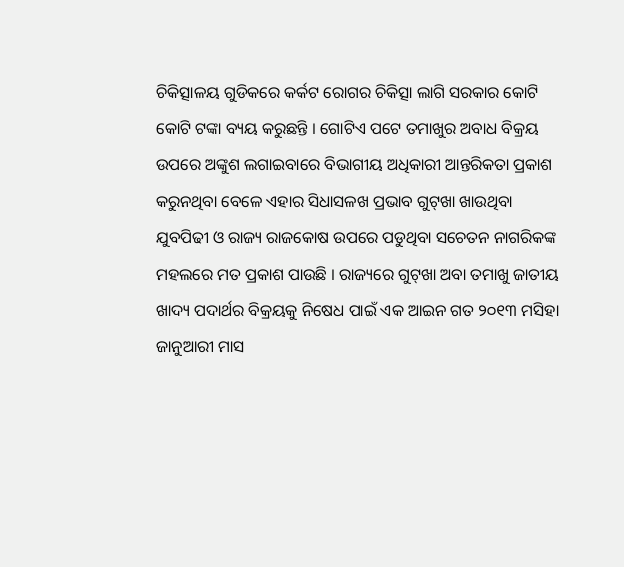ଚିକିତ୍ସାଳୟ ଗୁଡିକରେ କର୍କଟ ରୋଗର ଚିକିତ୍ସା ଲାଗି ସରକାର କୋଟି କୋଟି ଟଙ୍କା ବ୍ୟୟ କରୁଛନ୍ତି । ଗୋଟିଏ ପଟେ ତମାଖୁର ଅବାଧ ବିକ୍ରୟ ଉପରେ ଅଙ୍କୁଶ ଲଗାଇବାରେ ବିଭାଗୀୟ ଅଧିକାରୀ ଆନ୍ତରିକତା ପ୍ରକାଶ କରୁନଥିବା ବେଳେ ଏହାର ସିଧାସଳଖ ପ୍ରଭାବ ଗୁଟ୍‌ଖା ଖାଉଥିବା ଯୁବପିଢୀ ଓ ରାଜ୍ୟ ରାଜକୋଷ ଉପରେ ପଡୁଥିବା ସଚେତନ ନାଗରିକଙ୍କ ମହଲରେ ମତ ପ୍ରକାଶ ପାଉଛି । ରାଜ୍ୟରେ ଗୁଟ୍‌ଖା ଅବା ତମାଖୁ ଜାତୀୟ ଖାଦ୍ୟ ପଦାର୍ଥର ବିକ୍ରୟକୁ ନିଷେଧ ପାଇଁ ଏକ ଆଇନ ଗତ ୨୦୧୩ ମସିହା ଜାନୁଆରୀ ମାସ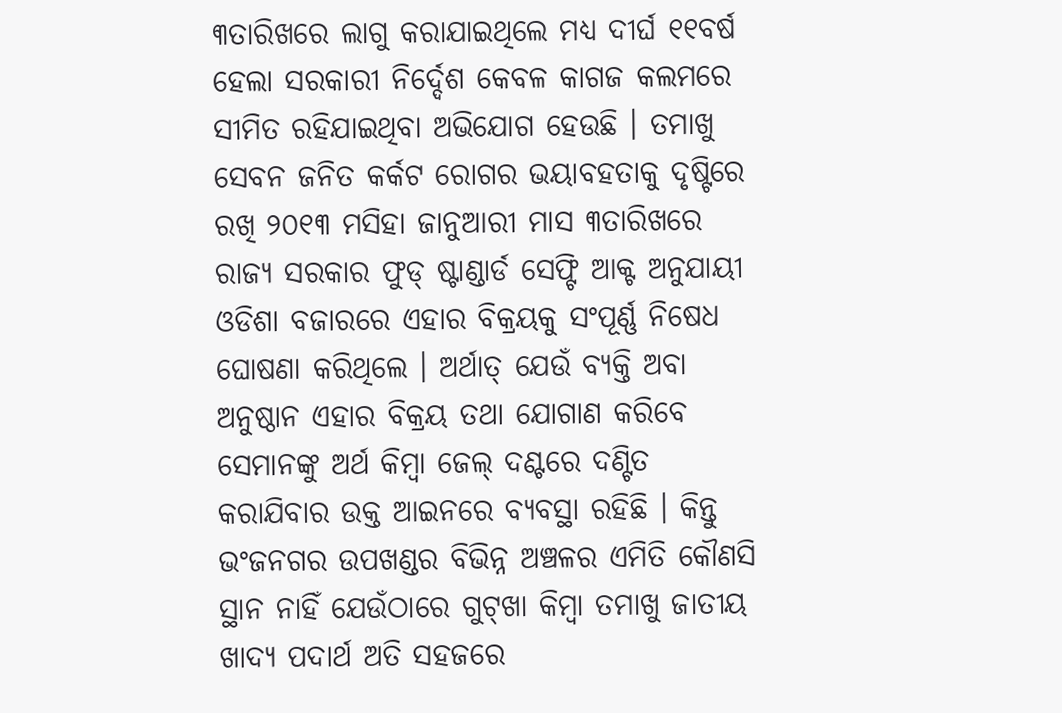୩ତାରିଖରେ ଲାଗୁ କରାଯାଇଥିଲେ ମଧ୍ୟ ଦୀର୍ଘ ୧୧ବର୍ଷ ହେଲା ସରକାରୀ ନିର୍ଦ୍ଦେଶ କେବଳ କାଗଜ କଲମରେ ସୀମିତ ରହିଯାଇଥିବା ଅଭିଯୋଗ ହେଉଛି । ତମାଖୁ ସେବନ ଜନିତ କର୍କଟ ରୋଗର ଭୟାବହତାକୁ ଦୃଷ୍ଟିରେ ରଖି ୨୦୧୩ ମସିହା ଜାନୁଆରୀ ମାସ ୩ତାରିଖରେ ରାଜ୍ୟ ସରକାର ଫୁଡ୍ ଷ୍ଟାଣ୍ଡାର୍ଡ ସେଫ୍ଟି ଆକ୍ଟ ଅନୁଯାୟୀ ଓଡିଶା ବଜାରରେ ଏହାର ବିକ୍ରୟକୁ ସଂପୂର୍ଣ୍ଣ ନିଷେଧ ଘୋଷଣା କରିଥିଲେ । ଅର୍ଥାତ୍ ଯେଉଁ ବ୍ୟକ୍ତି ଅବା ଅନୁଷ୍ଠାନ ଏହାର ବିକ୍ରୟ ତଥା ଯୋଗାଣ କରିବେ ସେମାନଙ୍କୁ ଅର୍ଥ କିମ୍ବା ଜେଲ୍ ଦଣ୍ଟରେ ଦଣ୍ଟିତ କରାଯିବାର ଉକ୍ତ ଆଇନରେ ବ୍ୟବସ୍ଥା ରହିଛି । କିନ୍ତୁ ଭଂଜନଗର ଉପଖଣ୍ଡର ବିଭିନ୍ନ ଅଞ୍ଚଳର ଏମିତି କୌଣସି ସ୍ଥାନ ନାହିଁ ଯେଉଁଠାରେ ଗୁଟ୍‌ଖା କିମ୍ବା ତମାଖୁ ଜାତୀୟ ଖାଦ୍ୟ ପଦାର୍ଥ ଅତି ସହଜରେ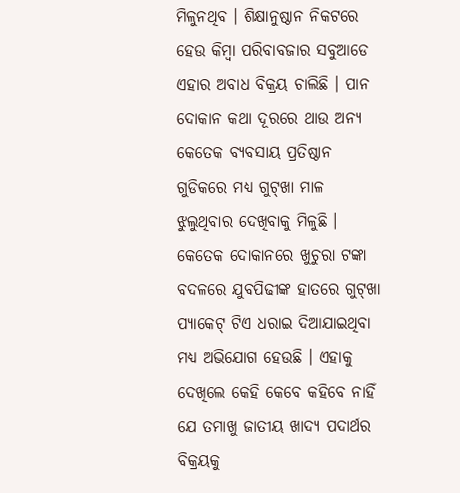ମିଳୁନଥିବ । ଶିକ୍ଷାନୁଷ୍ଠାନ ନିକଟରେ ହେଉ କିମ୍ବା ପରିବାବଜାର ସବୁଆଡେ ଏହାର ଅବାଧ ବିକ୍ରୟ ଚାଲିଛି । ପାନ ଦୋକାନ କଥା ଦୂରରେ ଥାଉ ଅନ୍ୟ କେତେକ ବ୍ୟବସାୟ ପ୍ରତିଷ୍ଠାନ ଗୁଡିକରେ ମଧ୍ୟ ଗୁଟ୍‌ଖା ମାଳ ଝୁଲୁଥିବାର ଦେଖିବାକୁ ମିଳୁଛି । କେତେକ ଦୋକାନରେ ଖୁଚୁରା ଟଙ୍କା ବଦଳରେ ଯୁବପିଢୀଙ୍କ ହାତରେ ଗୁଟ୍‌ଖା ପ୍ୟାକେଟ୍ ଟିଏ ଧରାଇ ଦିଆଯାଇଥିବା ମଧ୍ୟ ଅଭିଯୋଗ ହେଉଛି । ଏହାକୁ ଦେଖିଲେ କେହି କେବେ କହିବେ ନାହିଁ ଯେ ତମାଖୁ ଜାତୀୟ ଖାଦ୍ୟ ପଦାର୍ଥର ବିକ୍ରୟକୁ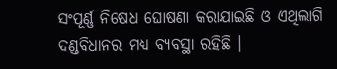ସଂପୂର୍ଣ୍ଣ ନିଷେଧ ଘୋଷଣା କରାଯାଇଛି ଓ ଏଥିଲାଗି ଦଣ୍ଡବିଧାନର ମଧ୍ୟ ବ୍ୟବସ୍ଥା ରହିଛି ।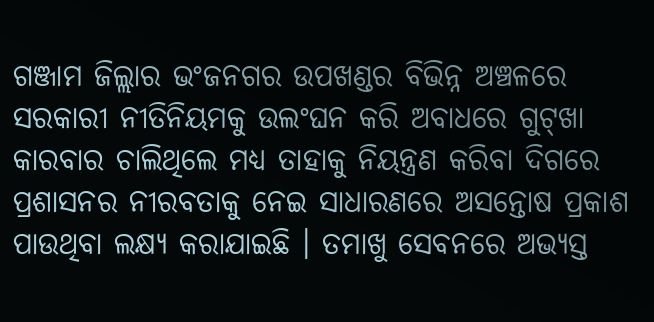ଗଞ୍ଜାମ ଜିଲ୍ଲାର ଭଂଜନଗର ଉପଖଣ୍ଡର ବିଭିନ୍ନ ଅଞ୍ଚଳରେ ସରକାରୀ ନୀତିନିୟମକୁ ଉଲଂଘନ କରି ଅବାଧରେ ଗୁଟ୍‌ଖା କାରବାର ଚାଲିଥିଲେ ମଧ୍ୟ ତାହାକୁ ନିୟନ୍ତ୍ରଣ କରିବା ଦିଗରେ ପ୍ରଶାସନର ନୀରବତାକୁ ନେଇ ସାଧାରଣରେ ଅସନ୍ତୋଷ ପ୍ରକାଶ ପାଉଥିବା ଲକ୍ଷ୍ୟ କରାଯାଇଛି । ତମାଖୁ ସେବନରେ ଅଭ୍ୟସ୍ତ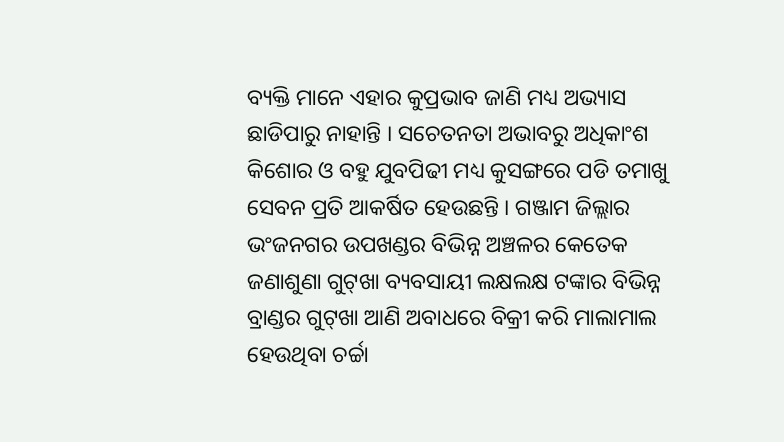ବ୍ୟକ୍ତି ମାନେ ଏହାର କୁପ୍ରଭାବ ଜାଣି ମଧ୍ୟ ଅଭ୍ୟାସ ଛାଡିପାରୁ ନାହାନ୍ତି । ସଚେତନତା ଅଭାବରୁ ଅଧିକାଂଶ କିଶୋର ଓ ବହୁ ଯୁବପିଢୀ ମଧ୍ୟ କୁସଙ୍ଗରେ ପଡି ତମାଖୁ ସେବନ ପ୍ରତି ଆକର୍ଷିତ ହେଉଛନ୍ତି । ଗଞ୍ଜାମ ଜିଲ୍ଲାର ଭଂଜନଗର ଉପଖଣ୍ଡର ବିଭିନ୍ନ ଅଞ୍ଚଳର କେତେକ ଜଣାଶୁଣା ଗୁଟ୍‌ଖା ବ୍ୟବସାୟୀ ଲକ୍ଷଲକ୍ଷ ଟଙ୍କାର ବିଭିନ୍ନ ବ୍ରାଣ୍ଡର ଗୁଟ୍‌ଖା ଆଣି ଅବାଧରେ ବିକ୍ରୀ କରି ମାଲାମାଲ ହେଉଥିବା ଚର୍ଚ୍ଚା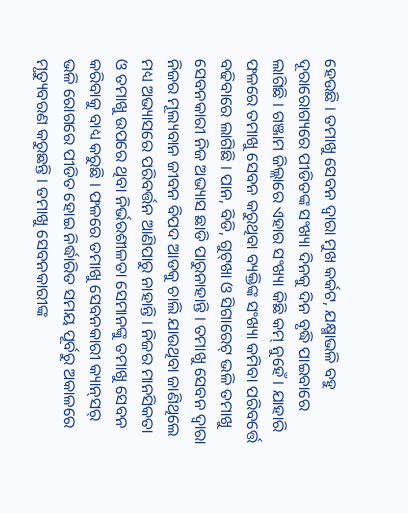ହେଉଛି । ତମାଖୁ ସେବନ ଦ୍ୱାରା ମୁଖ କର୍କଟ, ଯକ୍ଷ୍ମାଭଳି ବହୁ ଦୂରାରୋଗ୍ୟରେ ପୀଡିତଙ୍କ ସଂଖ୍ୟା ଦିନକୁ ଦିନ ବୃଦ୍ଧି ପାଇବାରେ ଲାଗିଛି । ଗଞ୍ଜାମ ଜିଲ୍ଲାରେ ଏହାର ସଂଖ୍ୟା କିଛି କମ୍ ନୁହେଁ । ଯାହାରି ଫଳରେ ତମାଖୁ ସେବନ କରୁଥିବା ବ୍ୟକ୍ତିଙ୍କ ସଂଖ୍ୟା କମିବା ପରିବର୍ତ୍ତେ ବଢିବାରେ ଲାଗିଛି । ପାନ, ବିଡି, ଗୁଟ୍‌ଖା ଓ ସିଗାରେଟ୍ ଭଳି ତମାଖୁ ସେବନକାରୀ ନିଜ ଅଭ୍ୟାସ ଛାଡି ପାରୁନାହାନ୍ତି । ତମାଖୁ ସେବନ ଦ୍ୱାରା ନିଜର ମୂଲ୍ୟବାନ ଜୀବନ ବିପଦ ଆଡକୁ ଚାଲି ଯାଉଥିବା ଜାଣିଥିଲେ ମଧ୍ୟ ଅଭ୍ୟାସରେ ପରିବର୍ତ୍ତନ ଆଣିପାରୁ ନାହାନ୍ତି । ନିଜର ମାନସିକତା ଓ ତମାଖୁ ଉପରେ ଥିବା ନିର୍ଭରଶୀଳତା ସେମାନଙ୍କୁ ତମାଖୁ ସେବନ କରିବାକୁ ବାଧ୍ୟ କରୁଛି । ଫଳରେ ତମାଖୁ ସେବନକାରୀ କ୍ୟାନ୍‌ସର୍ ଭଳି ରୋଗରେ ପୀଡିତ ହୋଇ ନିର୍ଦ୍ଧାରିତ ସମୟ ପୂର୍ବରୁ ଅକାଳରେ ମୃତ୍ୟୁବରଣ କରୁଛନ୍ତି । ତମାଖୁ ସେବନକାରୀଙ୍କ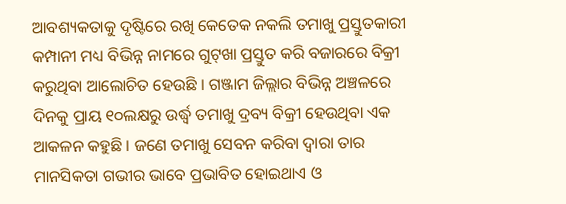ଆବଶ୍ୟକତାକୁ ଦୃଷ୍ଟିରେ ରଖି କେତେକ ନକଲି ତମାଖୁ ପ୍ରସ୍ତୁତକାରୀ କମ୍ପାନୀ ମଧ୍ୟ ବିଭିନ୍ନ ନାମରେ ଗୁଟ୍‌ଖା ପ୍ରସ୍ତୁତ କରି ବଜାରରେ ବିକ୍ରୀ କରୁଥିବା ଆଲୋଚିତ ହେଉଛି । ଗଞ୍ଜାମ ଜିଲ୍ଲାର ବିଭିନ୍ନ ଅଞ୍ଚଳରେ ଦିନକୁ ପ୍ରାୟ ୧୦ଲକ୍ଷରୁ ଉର୍ଦ୍ଧ୍ୱ ତମାଖୁ ଦ୍ରବ୍ୟ ବିକ୍ରୀ ହେଉଥିବା ଏକ ଆକଳନ କହୁଛି । ଜଣେ ତମାଖୁ ସେବନ କରିବା ଦ୍ୱାରା ତାର ମାନସିକତା ଗଭୀର ଭାବେ ପ୍ରଭାବିତ ହୋଇଥାଏ ଓ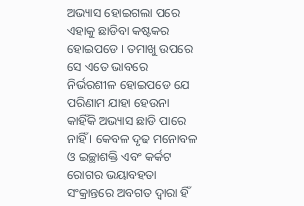ଅଭ୍ୟାସ ହୋଇଗଲା ପରେ ଏହାକୁ ଛାଡିବା କଷ୍ଟକର ହୋଇପଡେ । ତମାଖୁ ଉପରେ ସେ ଏତେ ଭାବରେ ନିର୍ଭରଶୀଳ ହୋଇପଡେ ଯେ ପରିଣାମ ଯାହା ହେଉନା କାହିଁକି ଅଭ୍ୟାସ ଛାଡି ପାରେ ନାହିଁ । କେବଳ ଦୃଢ ମନୋବଳ ଓ ଇଚ୍ଛାଶକ୍ତି ଏବଂ କର୍କଟ ରୋଗର ଭୟାବହତା ସଂକ୍ରାନ୍ତରେ ଅବଗତ ଦ୍ୱାରା ହିଁ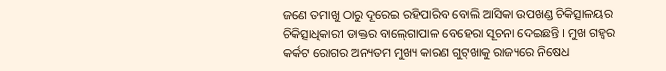ଜଣେ ତମାଖୁ ଠାରୁ ଦୂରେଇ ରହିପାରିବ ବୋଲି ଆସିକା ଉପଖଣ୍ଡ ଚିକିତ୍ସାଳୟର ଚିକିତ୍ସାଧିକାରୀ ଡାକ୍ତର ବାଲ୍‍ଗୋପାଳ ବେହେରା ସୂଚନା ଦେଇଛନ୍ତି । ମୁଖ ଗହ୍ୱର କର୍କଟ ରୋଗର ଅନ୍ୟତମ ମୁଖ୍ୟ କାରଣ ଗୁଟ୍‍ଖାକୁ ରାଜ୍ୟରେ ନିଷେଧ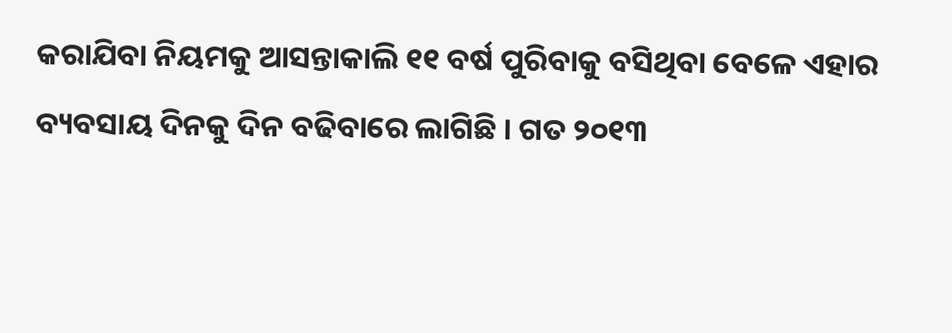କରାଯିବା ନିୟମକୁ ଆସନ୍ତାକାଲି ୧୧ ବର୍ଷ ପୁରିବାକୁ ବସିଥିବା ବେଳେ ଏହାର ବ୍ୟବସାୟ ଦିନକୁ ଦିନ ବଢିବାରେ ଲାଗିଛି । ଗତ ୨୦୧୩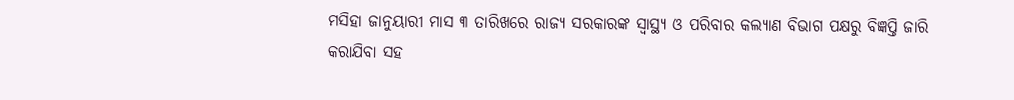ମସିହା ଜାନୁୟାରୀ ମାସ ୩ ତାରିଖରେ ରାଜ୍ୟ ସରକାରଙ୍କ ସ୍ୱାସ୍ଥ୍ୟ ଓ ପରିବାର କଲ୍ୟାଣ ବିଭାଗ ପକ୍ଷରୁ ବିଜ୍ଞପ୍ତି ଜାରି କରାଯିବା ସହ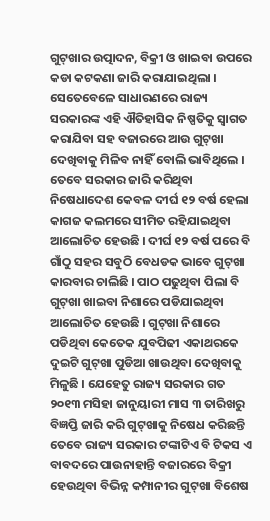ଗୁଟ୍‍ଖାର ଉତ୍ପାଦନ, ବିକ୍ରୀ ଓ ଖାଇବା ଉପରେ କଡା କଟକଣା ଜାରି କରାଯାଇଥିଲା । ସେତେବେଳେ ସାଧାରଣରେ ରାଜ୍ୟ ସରକାରଙ୍କ ଏହି ଐତିହାସିକ ନିଷ୍ପତିକୁ ସ୍ୱାଗତ କରାଯିବା ସହ ବଜାରରେ ଆଉ ଗୁଟ୍‍ଖା ଦେଖିବାକୁ ମିଳିବ ନାହିଁ ବୋଲି ଭାବିଥିଲେ । ତେବେ ସରକାର ଜାରି କରିଥିବା ନିଷେଧାଦେଶ କେବଳ ଦୀର୍ଘ ୧୨ ବର୍ଷ ହେଲା କାଗଜ କଲମରେ ସୀମିତ ରହିଯାଇଥିବା ଆଲୋଚିତ ହେଉଛି । ଦୀର୍ଘ ୧୨ ବର୍ଷ ପରେ ବି ଗାଁଠୁ ସହର ସବୁଠି ବେଧଡକ ଭାବେ ଗୁଟ୍‍ଖା କାରବାର ଚାଲିଛି । ପାଠ ପଢୁଥିବା ପିଲା ବି ଗୁଟ୍‍ଖା ଖାଇବା ନିଶାରେ ପଡିଯାଇଥିବା ଆଲୋଚିତ ହେଉଛି । ଗୁଟ୍‍ଖା ନିଶାରେ ପଡିଥିବା କେତେକ ଯୁବପିଢୀ ଏକାଥରକେ ଦୁଇଟି ଗୁଟ୍‍ଖା ପୁଡିଆ ଖାଉଥିବା ଦେଖିବାକୁ ମିଳୁଛି । ଯେହେତୁ ରାଜ୍ୟ ସରକାର ଗତ ୨୦୧୩ ମସିହା ଜାନୁୟାରୀ ମାସ ୩ ତାରିଖରୁ ବିଜ୍ଞପ୍ତି ଜାରି କରି ଗୁଟ୍‍ଖାକୁ ନିଷେଧ କରିଛନ୍ତି ତେବେ ରାଜ୍ୟ ସରକାର ଟଙ୍କାଟିଏ ବି ଟିକସ ଏ ବାବଦରେ ପାଉନାହାନ୍ତି ବଜାରରେ ବିକ୍ରୀ ହେଉଥିବା ବିଭିନ୍ନ କମ୍ପାନୀର ଗୁଟ୍‍ଖା ବିଶେଷ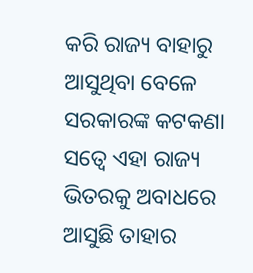କରି ରାଜ୍ୟ ବାହାରୁ ଆସୁଥିବା ବେଳେ ସରକାରଙ୍କ କଟକଣା ସତ୍ୱେ ଏହା ରାଜ୍ୟ ଭିତରକୁ ଅବାଧରେ ଆସୁଛି ତାହାର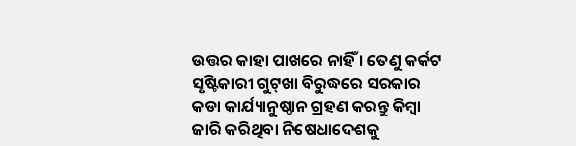ଉତ୍ତର କାହା ପାଖରେ ନାହିଁ । ତେଣୁ କର୍କଟ ସୃଷ୍ଟିକାରୀ ଗୁଟ୍‍ଖା ବିରୁଦ୍ଧରେ ସରକାର କଡା କାର୍ଯ୍ୟାନୁଷ୍ଠାନ ଗ୍ରହଣ କରନ୍ତୁ କିମ୍ବା ଜାରି କରିଥିବା ନିଷେଧାଦେଶକୁ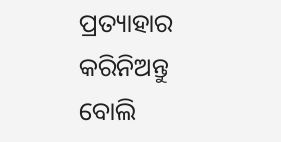ପ୍ରତ୍ୟାହାର କରିନିଅନ୍ତୁ ବୋଲି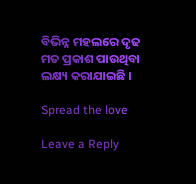ବିଭିନ୍ନ ମହଲରେ ଦୃଢ ମତ ପ୍ରକାଶ ପାଉଥିବା ଲକ୍ଷ୍ୟ କରାଯାଇଛି ।

Spread the love

Leave a Reply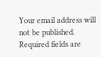Your email address will not be published. Required fields are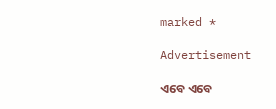marked *

Advertisement

ଏବେ ଏବେ